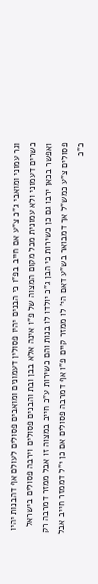וגר עמוני ומואבי ג"כ צ"ע אם חייב בפ"ו כי הבנים יהיו פסולין דעמונים ומואבים פסולים לעולם אף דהבנות יהיו כשרים דעמוני ולא עמונית מכל מקום המצוה של פ"ו אינה אלא בבן ובת והבנים פסולים וירבה פסולים בישראל ואפשר בכאן ירבו גם כן כשירות כי הבן ג"כ יולדו לו בנות והם כשירות ע"כ חייב במצוה זו אבל ממזר דמרבה רק פסולים צ"ע כמש"ל אך דמבואר בש"ע דאם הי' לו ממזר קיים פ"ו אף דמרבה פסולים אם כן י"ל דממזר חייב אבל כ"כ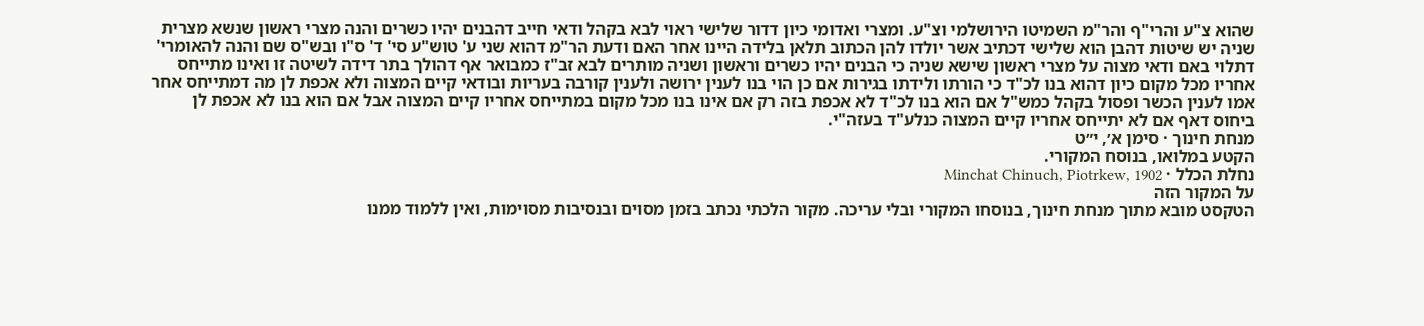שהוא צ"ע והרי"ף והר"מ השמיטו הירושלמי וצ"ע. ומצרי ואדומי כיון דדור שלישי ראוי לבא בקהל ודאי חייב דהבנים יהיו כשרים והנה מצרי ראשון שנשא מצרית שניה יש שיטות דהבן הוא שלישי דכתיב אשר יולדו להן הכתוב תלאן בלידה היינו אחר האם ודעת הר"מ דהוא שני ע' טוש"ע סי' ד' ס"ו ובש"ס שם והנה להאומרי' דתלוי באם ודאי מצוה על מצרי ראשון שישא שניה כי הבנים יהיו כשרים וראשון ושניה מותרים לבא זב"ז כמבואר אף דהולך בתר דידה לשיטה זו ואינו מתייחס אחריו מכל מקום כיון דהוא בנו לכ"ד כי הורתו ולידתו בגירות אם כן הוי בנו לענין ירושה ולענין קורבה בעריות ובודאי קיים המצוה ולא אכפת לן מה דמתייחס אחר אמו לענין הכשר ופסול בקהל כמש"ל אם הוא בנו לכ"ד לא אכפת בזה רק אם אינו בנו מכל מקום במתייחס אחריו קיים המצוה אבל אם הוא בנו לא אכפת לן ביחוס דאף אם לא יתייחס אחריו קיים המצוה כנלע"ד בעזה"י.
מנחת חינוך · סימן א׳, י״ט
הקטע במלואו, בנוסח המקורי.
נחלת הכלל · Minchat Chinuch, Piotrkew, 1902
על המקור הזה
הטקסט מובא מתוך מנחת חינוך, בנוסחו המקורי ובלי עריכה. מקור הלכתי נכתב בזמן מסוים ובנסיבות מסוימות, ואין ללמוד ממנו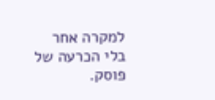למקרה אחר בלי הכרעה של פוסק.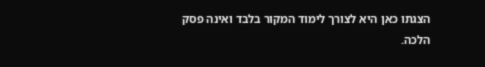הצגתו כאן היא לצורך לימוד המקור בלבד ואינה פסק הלכה.